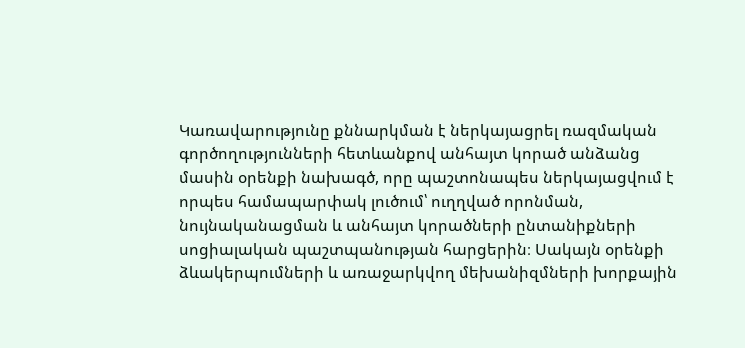Կառավարությունը քննարկման է ներկայացրել ռազմական գործողությունների հետևանքով անհայտ կորած անձանց մասին օրենքի նախագծ, որը պաշտոնապես ներկայացվում է որպես համապարփակ լուծում՝ ուղղված որոնման, նույնականացման և անհայտ կորածների ընտանիքների սոցիալական պաշտպանության հարցերին։ Սակայն օրենքի ձևակերպումների և առաջարկվող մեխանիզմների խորքային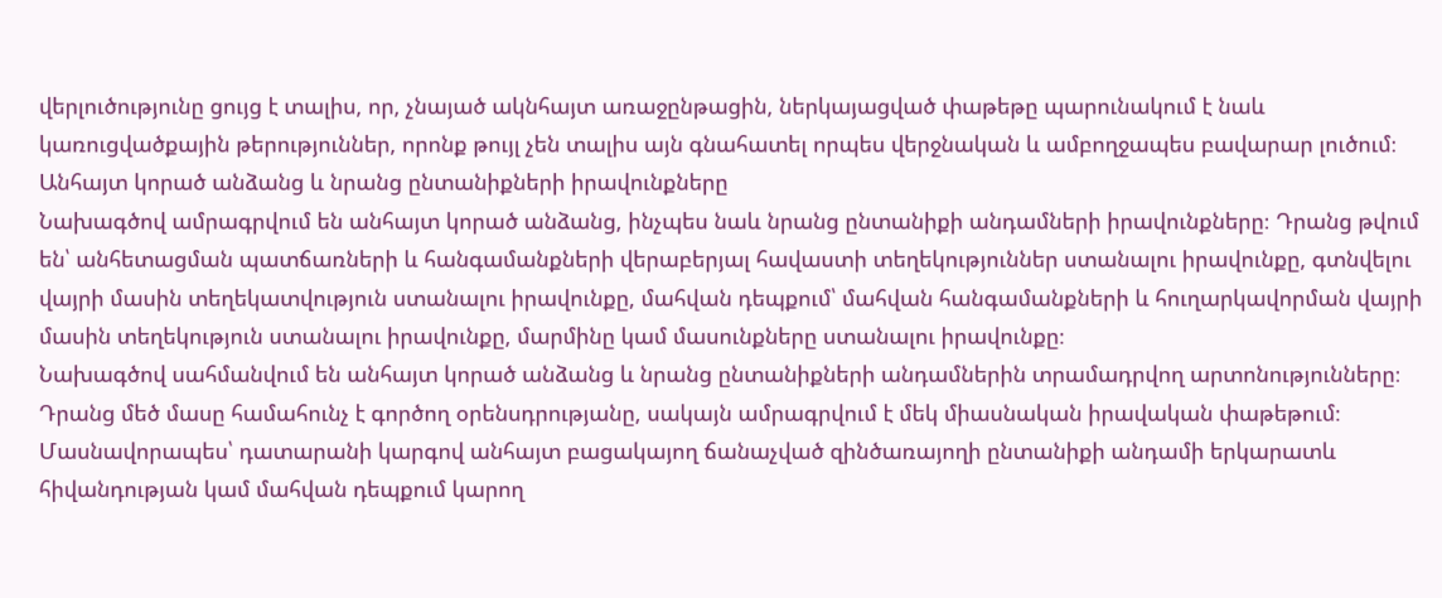վերլուծությունը ցույց է տալիս, որ, չնայած ակնհայտ առաջընթացին, ներկայացված փաթեթը պարունակում է նաև կառուցվածքային թերություններ, որոնք թույլ չեն տալիս այն գնահատել որպես վերջնական և ամբողջապես բավարար լուծում։
Անհայտ կորած անձանց և նրանց ընտանիքների իրավունքները
Նախագծով ամրագրվում են անհայտ կորած անձանց, ինչպես նաև նրանց ընտանիքի անդամների իրավունքները։ Դրանց թվում են՝ անհետացման պատճառների և հանգամանքների վերաբերյալ հավաստի տեղեկություններ ստանալու իրավունքը, գտնվելու վայրի մասին տեղեկատվություն ստանալու իրավունքը, մահվան դեպքում՝ մահվան հանգամանքների և հուղարկավորման վայրի մասին տեղեկություն ստանալու իրավունքը, մարմինը կամ մասունքները ստանալու իրավունքը։
Նախագծով սահմանվում են անհայտ կորած անձանց և նրանց ընտանիքների անդամներին տրամադրվող արտոնությունները։ Դրանց մեծ մասը համահունչ է գործող օրենսդրությանը, սակայն ամրագրվում է մեկ միասնական իրավական փաթեթում։
Մասնավորապես՝ դատարանի կարգով անհայտ բացակայող ճանաչված զինծառայողի ընտանիքի անդամի երկարատև հիվանդության կամ մահվան դեպքում կարող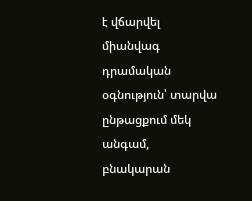է վճարվել միանվագ դրամական օգնություն՝ տարվա ընթացքում մեկ անգամ, բնակարան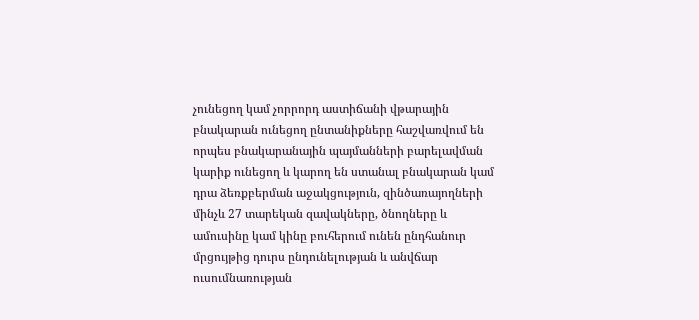չունեցող կամ չորրորդ աստիճանի վթարային բնակարան ունեցող ընտանիքները հաշվառվում են որպես բնակարանային պայմանների բարելավման կարիք ունեցող և կարող են ստանալ բնակարան կամ դրա ձեռքբերման աջակցություն, զինծառայողների մինչև 27 տարեկան զավակները, ծնողները և ամուսինը կամ կինը բուհերում ունեն ընդհանուր մրցույթից դուրս ընդունելության և անվճար ուսումնառության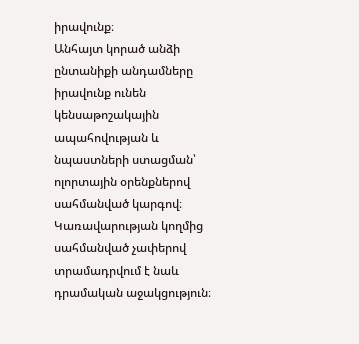իրավունք։
Անհայտ կորած անձի ընտանիքի անդամները իրավունք ունեն կենսաթոշակային ապահովության և նպաստների ստացման՝ ոլորտային օրենքներով սահմանված կարգով։ Կառավարության կողմից սահմանված չափերով տրամադրվում է նաև դրամական աջակցություն։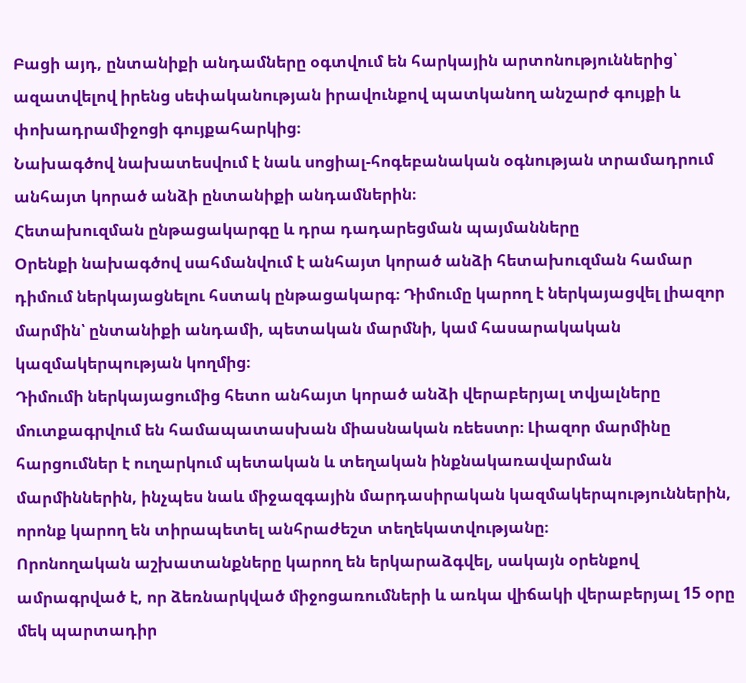Բացի այդ, ընտանիքի անդամները օգտվում են հարկային արտոնություններից՝ ազատվելով իրենց սեփականության իրավունքով պատկանող անշարժ գույքի և փոխադրամիջոցի գույքահարկից։
Նախագծով նախատեսվում է նաև սոցիալ-հոգեբանական օգնության տրամադրում անհայտ կորած անձի ընտանիքի անդամներին։
Հետախուզման ընթացակարգը և դրա դադարեցման պայմանները
Օրենքի նախագծով սահմանվում է անհայտ կորած անձի հետախուզման համար դիմում ներկայացնելու հստակ ընթացակարգ։ Դիմումը կարող է ներկայացվել լիազոր մարմին՝ ընտանիքի անդամի, պետական մարմնի, կամ հասարակական կազմակերպության կողմից։
Դիմումի ներկայացումից հետո անհայտ կորած անձի վերաբերյալ տվյալները մուտքագրվում են համապատասխան միասնական ռեեստր։ Լիազոր մարմինը հարցումներ է ուղարկում պետական և տեղական ինքնակառավարման մարմիններին, ինչպես նաև միջազգային մարդասիրական կազմակերպություններին, որոնք կարող են տիրապետել անհրաժեշտ տեղեկատվությանը։
Որոնողական աշխատանքները կարող են երկարաձգվել, սակայն օրենքով ամրագրված է, որ ձեռնարկված միջոցառումների և առկա վիճակի վերաբերյալ 15 օրը մեկ պարտադիր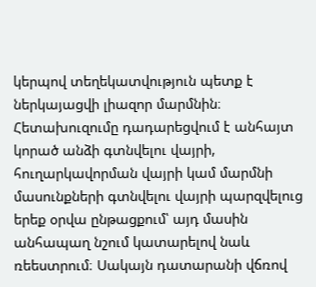կերպով տեղեկատվություն պետք է ներկայացվի լիազոր մարմնին։
Հետախուզումը դադարեցվում է անհայտ կորած անձի գտնվելու վայրի, հուղարկավորման վայրի կամ մարմնի մասունքների գտնվելու վայրի պարզվելուց երեք օրվա ընթացքում՝ այդ մասին անհապաղ նշում կատարելով նաև ռեեստրում։ Սակայն դատարանի վճռով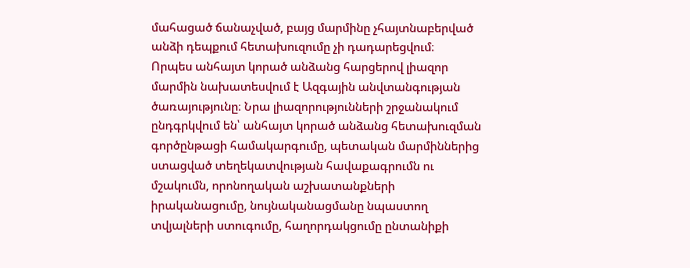մահացած ճանաչված, բայց մարմինը չհայտնաբերված անձի դեպքում հետախուզումը չի դադարեցվում։
Որպես անհայտ կորած անձանց հարցերով լիազոր մարմին նախատեսվում է Ազգային անվտանգության ծառայությունը։ Նրա լիազորությունների շրջանակում ընդգրկվում են՝ անհայտ կորած անձանց հետախուզման գործընթացի համակարգումը, պետական մարմիններից ստացված տեղեկատվության հավաքագրումն ու մշակումն, որոնողական աշխատանքների իրականացումը, նույնականացմանը նպաստող տվյալների ստուգումը, հաղորդակցումը ընտանիքի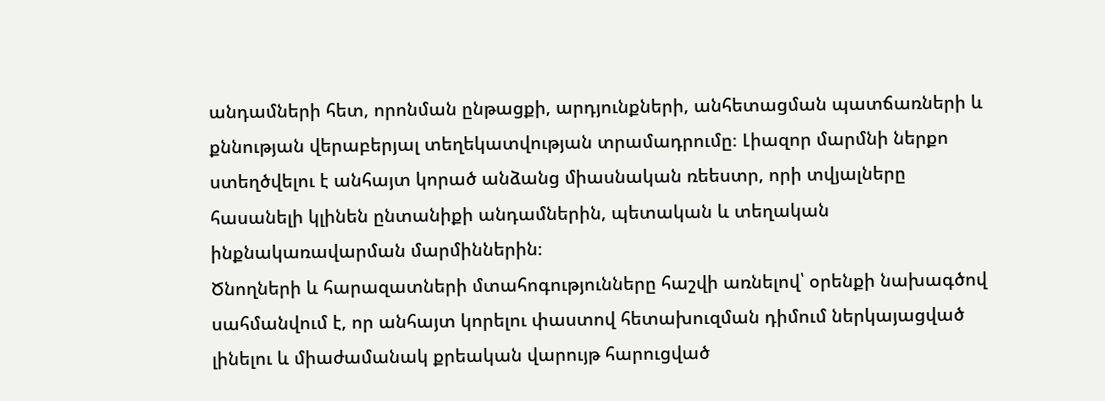անդամների հետ, որոնման ընթացքի, արդյունքների, անհետացման պատճառների և քննության վերաբերյալ տեղեկատվության տրամադրումը։ Լիազոր մարմնի ներքո ստեղծվելու է անհայտ կորած անձանց միասնական ռեեստր, որի տվյալները հասանելի կլինեն ընտանիքի անդամներին, պետական և տեղական ինքնակառավարման մարմիններին։
Ծնողների և հարազատների մտահոգությունները հաշվի առնելով՝ օրենքի նախագծով սահմանվում է, որ անհայտ կորելու փաստով հետախուզման դիմում ներկայացված լինելու և միաժամանակ քրեական վարույթ հարուցված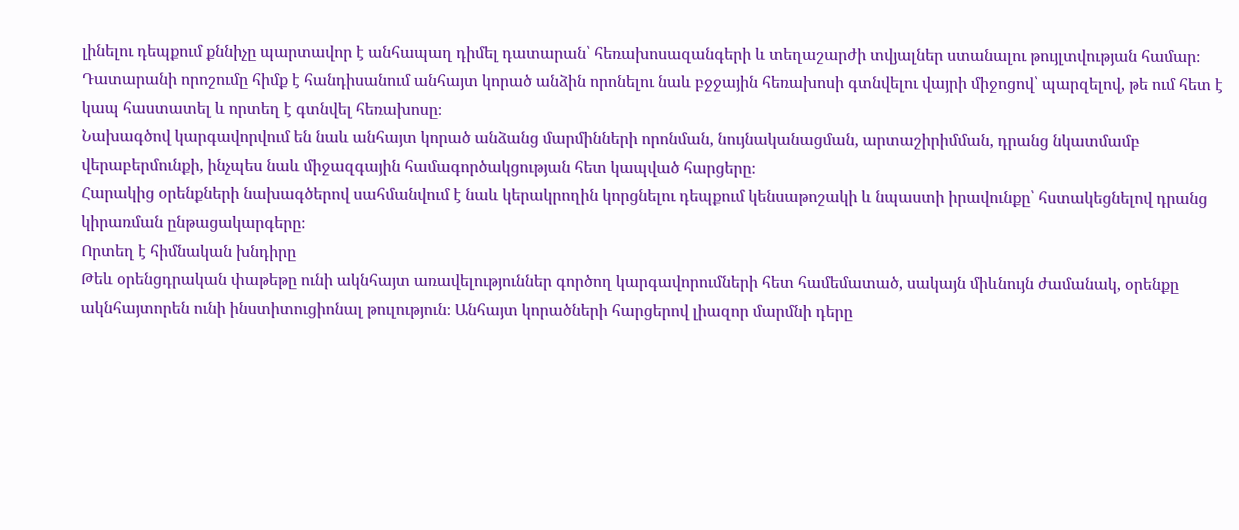լինելու դեպքում քննիչը պարտավոր է անհապաղ դիմել դատարան՝ հեռախոսազանգերի և տեղաշարժի տվյալներ ստանալու թույլտվության համար։
Դատարանի որոշումը հիմք է հանդիսանում անհայտ կորած անձին որոնելու նաև բջջային հեռախոսի գտնվելու վայրի միջոցով՝ պարզելով, թե ում հետ է կապ հաստատել և որտեղ է գտնվել հեռախոսը։
Նախագծով կարգավորվում են նաև անհայտ կորած անձանց մարմինների որոնման, նույնականացման, արտաշիրիմման, դրանց նկատմամբ վերաբերմունքի, ինչպես նաև միջազգային համագործակցության հետ կապված հարցերը։
Հարակից օրենքների նախագծերով սահմանվում է նաև կերակրողին կորցնելու դեպքում կենսաթոշակի և նպաստի իրավունքը՝ հստակեցնելով դրանց կիրառման ընթացակարգերը։
Որտեղ է հիմնական խնդիրը
Թեև օրենցդրական փաթեթը ունի ակնհայտ առավելություններ գործող կարգավորումների հետ համեմատած, սակայն միևնույն ժամանակ, օրենքը ակնհայտորեն ունի ինստիտուցիոնալ թուլություն։ Անհայտ կորածների հարցերով լիազոր մարմնի դերը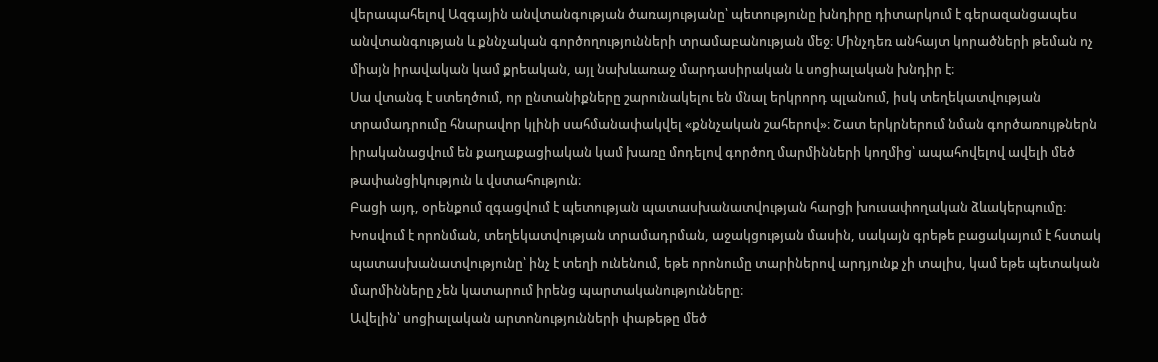վերապահելով Ազգային անվտանգության ծառայությանը՝ պետությունը խնդիրը դիտարկում է գերազանցապես անվտանգության և քննչական գործողությունների տրամաբանության մեջ։ Մինչդեռ անհայտ կորածների թեման ոչ միայն իրավական կամ քրեական, այլ նախևառաջ մարդասիրական և սոցիալական խնդիր է։
Սա վտանգ է ստեղծում, որ ընտանիքները շարունակելու են մնալ երկրորդ պլանում, իսկ տեղեկատվության տրամադրումը հնարավոր կլինի սահմանափակվել «քննչական շահերով»։ Շատ երկրներում նման գործառույթներն իրականացվում են քաղաքացիական կամ խառը մոդելով գործող մարմինների կողմից՝ ապահովելով ավելի մեծ թափանցիկություն և վստահություն։
Բացի այդ, օրենքում զգացվում է պետության պատասխանատվության հարցի խուսափողական ձևակերպումը։ Խոսվում է որոնման, տեղեկատվության տրամադրման, աջակցության մասին, սակայն գրեթե բացակայում է հստակ պատասխանատվությունը՝ ինչ է տեղի ունենում, եթե որոնումը տարիներով արդյունք չի տալիս, կամ եթե պետական մարմինները չեն կատարում իրենց պարտականությունները։
Ավելին՝ սոցիալական արտոնությունների փաթեթը մեծ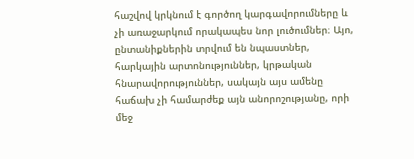հաշվով կրկնում է գործող կարգավորումները և չի առաջարկում որակապես նոր լուծումներ։ Այո, ընտանիքներին տրվում են նպաստներ, հարկային արտոնություններ, կրթական հնարավորություններ, սակայն այս ամենը հաճախ չի համարժեք այն անորոշությանը, որի մեջ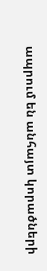ապրում են անհայտ կորածների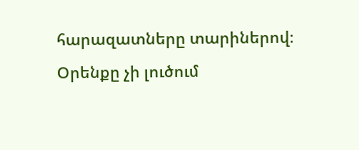հարազատները տարիներով։
Օրենքը չի լուծում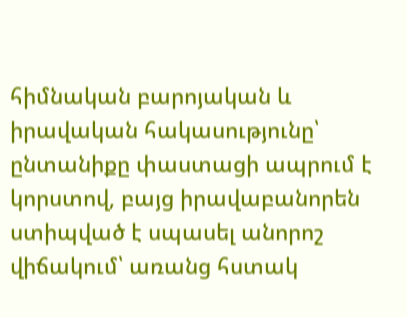հիմնական բարոյական և իրավական հակասությունը՝ ընտանիքը փաստացի ապրում է կորստով, բայց իրավաբանորեն ստիպված է սպասել անորոշ վիճակում՝ առանց հստակ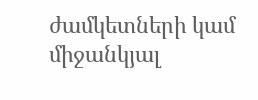ժամկետների կամ միջանկյալ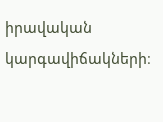իրավական կարգավիճակների։